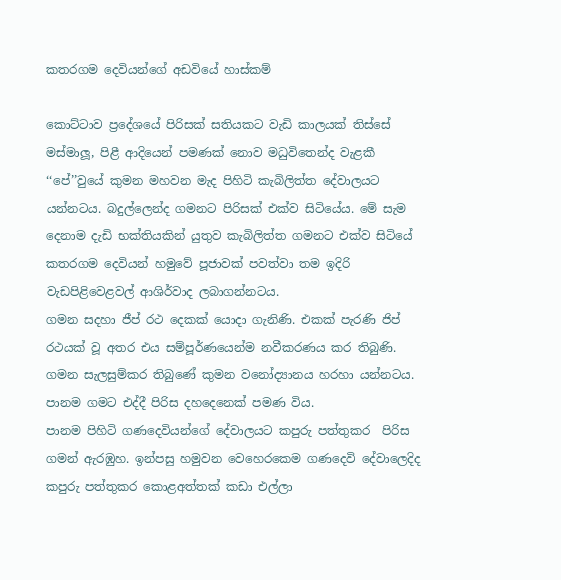කතරගම දෙවියන්ගේ අඩවියේ හාස්කම්

කොට්ටාව ප්‍රදේශයේ පිරිසක් සතියකට වැඩි කාලයක් තිස්සේ මස්මාලූ, පිළී ආදියෙන් පමණක් නොව මධුවිතෙන්ද වැළකී ‘‘පේ’’වුයේ කුමන මහවන මැද පිහිටි කැබිලිත්ත දේවාලයට යන්නටය. බදුල්ලෙන්ද ගමනට පිරිසක් එක්ව සිටියේය. මේ සැම දෙනාම දැඩි භක්තියකින් යුතුව කැබිලිත්ත ගමනට එක්ව සිටියේ කතරගම දෙවියන් හමුවේ පූජාවක් පවත්වා තම ඉදිරි වැඩපිළිවෙළවල් ආශිර්වාද ලබාගන්නටය.
ගමන සදහා ජීප් රථ දෙකක් යොදා ගැනිණි. එකක් පැරණි ජිප් රථයක් වූ අතර එය සම්පූර්ණයෙන්ම නවීකරණය කර තිබුණි. ගමන සැලසුම්කර තිබුණේ කුමන වනෝද්‍යානය හරහා යන්නටය. පානම ගමට එද්දී පිරිස දහදෙනෙක් පමණ විය.
පානම පිහිටි ගණදෙවියන්ගේ දේවාලයට කපුරු පත්තුකර  පිරිස ගමන් ඇරඹුහ. ඉන්පසු හමුවන වෙහෙරකෙම ගණදෙවි දේවාලෙදිද කපුරු පත්තුකර කොළඅත්තක් කඩා එල්ලා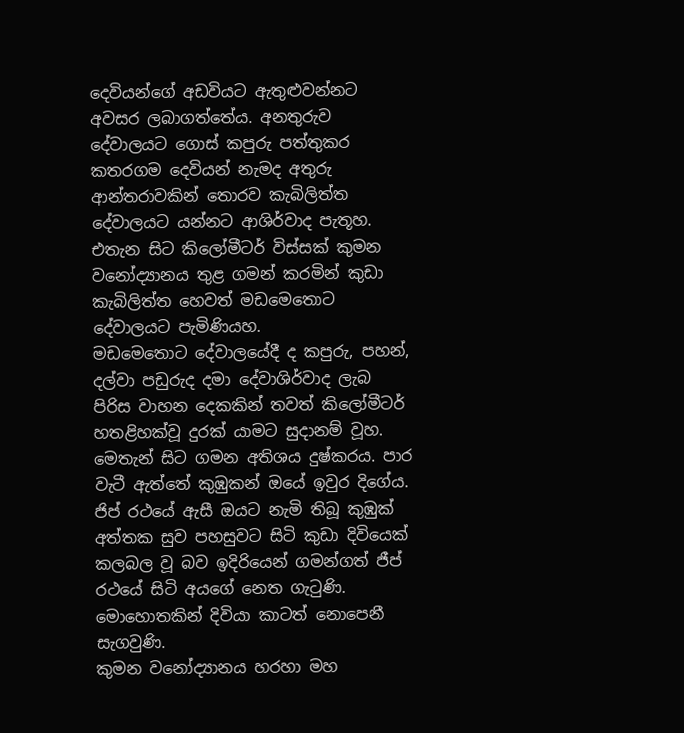දෙවියන්ගේ අඩවියට ඇතුළුවන්නට අවසර ලබාගත්තේය. අනතුරුව දේවාලයට ගොස් කපුරු පත්තුකර කතරගම දෙවියන් නැමද අතුරු ආන්තරාවකින් තොරව කැබිලිත්ත දේවාලයට යන්නට ආශිර්වාද පැතූහ. එතැන සිට කිලෝමීටර් විස්සක් කුමන වනෝද්‍යානය තුළ ගමන් කරමින් කුඩා කැබිලිත්ත හෙවත් මඩමෙතොට දේවාලයට පැමිණියහ.
මඩමෙතොට දේවාලයේදී ද කපුරු, පහන්, දල්වා පඩුරුද දමා දේවාශිර්වාද ලැබ පිරිස වාහන දෙකකින් තවත් කිලෝමීටර් හතළිහක්වූ දුරක් යාමට සුදානම් වූහ.
මෙතැන් සිට ගමන අතිශය දුෂ්කරය. පාර වැටී ඇත්තේ කුඹුකන් ඔයේ ඉවුර දිගේය. ජිප් රථයේ ඇසී ඔයට නැමි තිබූ කුඹුක් අත්තක සුව පහසුවට සිටි කුඩා දිවියෙක් කලබල වූ බව ඉදිරියෙන් ගමන්ගත් ජීප් රථයේ සිටි අයගේ නෙත ගැටුණි. මොහොතකින් දිවියා කාටත් නොපෙනී සැගවුණි.
කුමන වනෝද්‍යානය හරහා මහ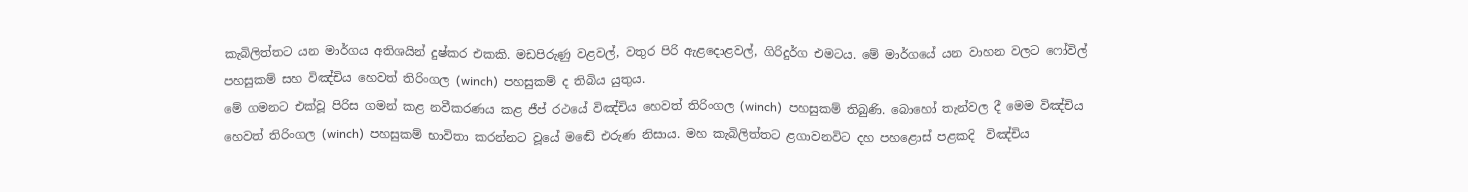කැබිලිත්තට යන මාර්ගය අතිශයින් දුෂ්කර එකකි. මඩපිරුණු වළවල්, වතුර පිරි ඇළදොළවල්, ගිරිදුර්ග එමටය. මේ මාර්ගයේ යන වාහන වලට ෆෝවිල් පහසුකම් සහ විඤ්චිය හෙවත් තිරිංගල (winch)  පහසුකම් ද තිබිය යුතුය.
මේ ගමනට එක්වූ පිරිස ගමන් කළ නවීකරණය කළ ජීප් රථයේ විඤ්චිය හෙවත් තිරිංගල (winch)  පහසුකම් තිබුණි. බොහෝ තැන්වල දී මෙම විඤ්චිය හෙවත් තිරිංගල (winch)  පහසුකම් භාවිතා කරන්නට වූයේ මඬේ එරුණ නිසාය. මහ කැබිලිත්තට ළගාවනවිට දහ පහළොස් පළකදි  විඤ්චිය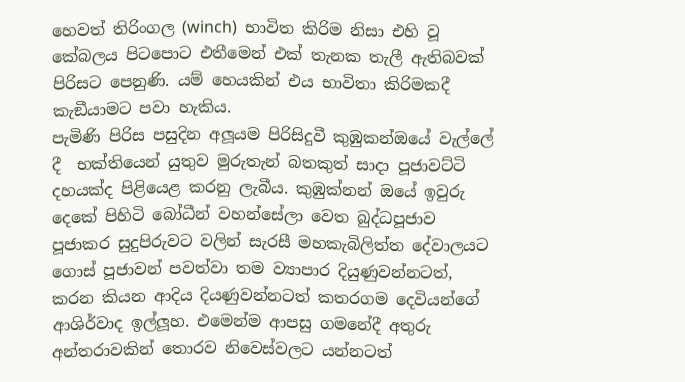හෙවත් තිරිංගල (winch)  භාවිත කිරිම නිසා එහි වූ කේබලය පිටපොට එතීමෙන් එක් තැනක තැලී ඇතිබවක් පිරිසට පෙනුණි. යම් හෙයකින් එය භාවිතා කිරිමකදී කැඞීයාමට පවා හැකිය.
පැමිණි පිරිස පසුදින අලූයම පිරිසිදුවී කුඹුකන්ඔයේ වැල්ලේ දී  භක්තියෙන් යුතුව මුරුතැන් බතකුත් සාදා පූජාවට්ටි දහයක්ද පිළියෙළ කරනු ලැබීය. කුඹුක්නන් ඔයේ ඉවුරු දෙකේ පිහිටි බෝධීන් වහන්සේලා වෙත බුද්ධපූජාව පූජාකර සුදුපිරුවට වලින් සැරසී මහකැබිලිත්ත දේවාලයට ගොස් පූජාවන් පවත්වා තම ව්‍යාපාර දියුණුවන්නටත්, කරන කියන ආදිය දියණුවන්නටත් කතරගම දෙවියන්ගේ ආශිර්වාද ඉල්ලූහ. එමෙන්ම ආපසු ගමනේදී අතුරු අන්තරාවකින් තොරව නිවෙස්වලට යන්නටත්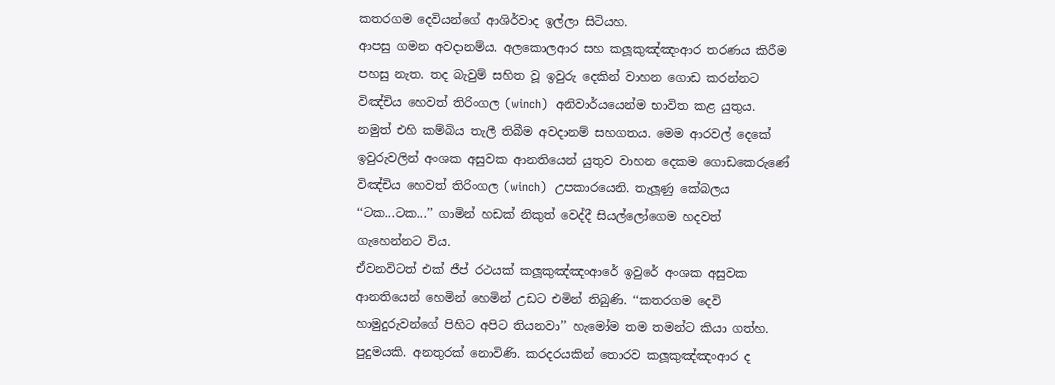කතරගම දෙවියන්ගේ ආශිර්වාද ඉල්ලා සිටියහ.
ආපසු ගමන අවදානම්ය. අලකොලආර සහ කලූකුඤ්ඤංආර තරණය කිරීම පහසු නැත. තද බැවුම් සහිත වූ ඉවුරු දෙකින් වාහන ගොඩ කරන්නට විඤ්චිය හෙවත් තිරිංගල (winch)  අනිවාර්යයෙන්ම භාවිත කළ යුතුය. නමුත් එහි කම්බිය තැලී තිබීම අවදානම් සහගතය. මෙම ආරවල් දෙකේ ඉවුරුවලින් අංශක අසුවක ආනතියෙන් යුතුව වාහන දෙකම ගොඩකෙරුණේ විඤ්චිය හෙවත් තිරිංගල (winch)  උපකාරයෙනි. තැලූණු කේබලය ‘‘ටක...ටක...’’ ගාමින් හඩක් නිකුත් වෙද්දී සියල්ලෝගෙම හදවත් ගැහෙන්නට විය.
ඒවනවිටත් එක් ජීප් රථයක් කලූකුඤ්ඤංආරේ ඉවුරේ අංශක අසුවක ආනතියෙන් හෙමින් හෙමින් උඩට එමින් තිබුණි. ‘‘කතරගම දෙවි හාමුදුරුවන්ගේ පිහිට අපිට තියනවා’’ හැමෝම තම තමන්ට කියා ගත්හ. පුදුමයකි. අනතුරක් නොවිණි. කරදරයකින් තොරව කලූකුඤ්ඤංආර ද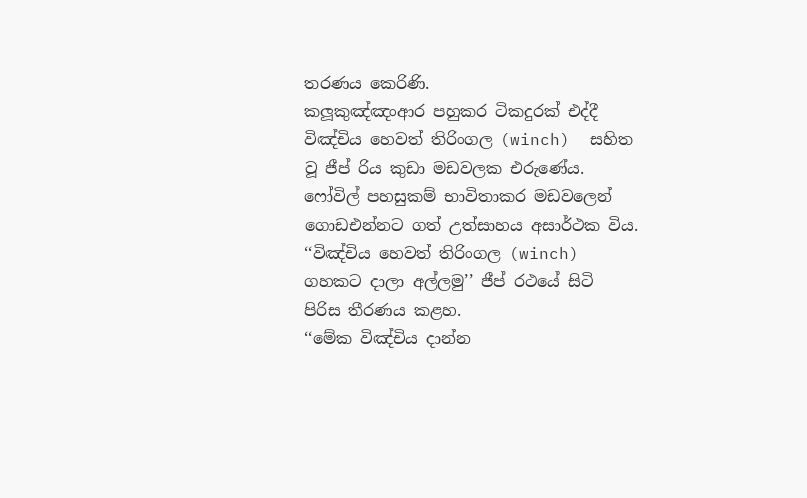තරණය කෙරිණි.
කලූකුඤ්ඤංආර පහුකර ටිකදුරක් එද්දී විඤ්චිය හෙවත් තිරිංගල (winch)  සහිත වූ ජීප් රිය කුඩා මඩවලක එරුණේය. ෆෝවිල් පහසුකම් භාවිතාකර මඩවලෙන් ගොඩඑන්නට ගත් උත්සාහය අසාර්ථක විය. ‘‘විඤ්චිය හෙවත් තිරිංගල (winch)  ගහකට දාලා අල්ලමු’’ ජීප් රථයේ සිටි  පිරිස තීරණය කළහ.
‘‘මේක විඤ්චිය දාන්න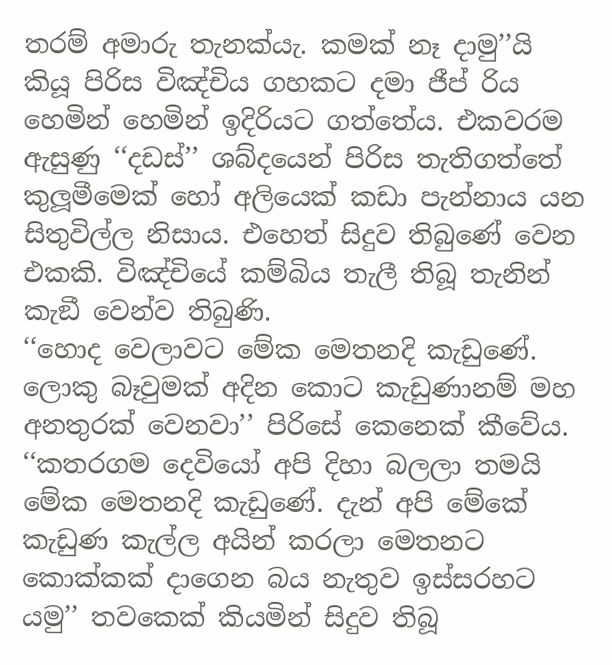තරම් අමාරු තැනක්යැ. කමක් නෑ දාමු’’යි කියූ පිරිස විඤ්චිය ගහකට දමා ජීප් රිය හෙමින් හෙමින් ඉදිරියට ගත්තේය. එකවරම ඇසුණු ‘‘දඩස්’’ ශබ්දයෙන් පිරිස තැතිගත්තේ කුලූමීමෙක් හෝ අලියෙක් කඩා පැන්නාය යන සිතුවිල්ල නිසාය. එහෙත් සිදුව තිබුණේ වෙන එකකි. විඤ්චියේ කම්බිය තැලී තිබූ තැනින් කැඞී වෙන්ව තිබුණි.
‘‘හොද වෙලාවට මේක මෙතනදි කැඩුණේ. ලොකු බෑවුමක් අදින කොට කැඩුණානම් මහ අනතුරක් වෙනවා’’ පිරිසේ කෙනෙක් කීවේය. ‘‘කතරගම දෙවියෝ අපි දිහා බලලා තමයි මේක මෙතනදි කැඩුණේ. දැන් අපි මේකේ කැඩුණ කැල්ල අයින් කරලා මෙතනට කොක්කක් දාගෙන බය නැතුව ඉස්සරහට යමු’’ තවකෙක් කියමින් සිදුව තිබූ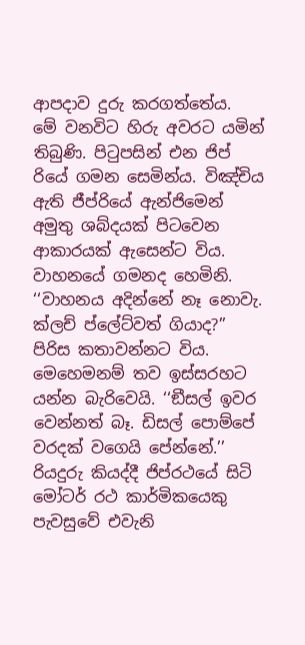ආපදාව දුරු කරගත්තේය.
මේ වනවිට හිරු අවරට යමින් තිබුණි. පිටුපසින් එන ජිප් රියේ ගමන සෙමින්ය. විඤ්චිය ඇති ජීප්රියේ ඇන්ජිමෙන් අමුතු ශබ්දයක් පිටවෙන ආකාරයක් ඇසෙන්ට විය. වාහනයේ ගමනද හෙමිනි. ‘‘වාහනය අදින්නේ නෑ නොවැ. ක්ලච් ප්ලේට්වත් ගියාද?’’ පිරිස කතාවන්නට විය. මෙහෙමනම් තව ඉස්සරහට යන්න බැරිවෙයි. ‘‘ඞීසල් ඉවර වෙන්නත් බෑ. ඩිසල් පොම්පේ වරදක් වගෙයි පේන්නේ.’’ රියදුරු කියද්දී ජිප්රථයේ සිටි  මෝටර් රථ කාර්මිකයෙකු පැවසුවේ එවැනි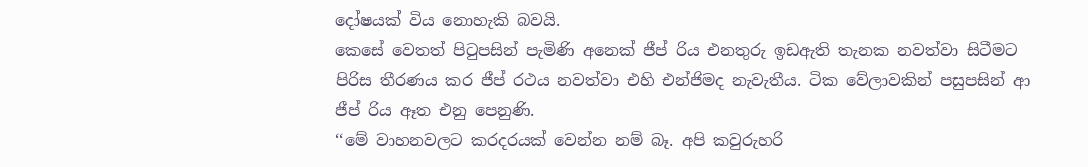දෝෂයක් විය නොහැකි බවයි.
කෙසේ වෙතත් පිටුපසින් පැමිණි අනෙක් ජීප් රිය එනතුරු ඉඩඇති තැනක නවත්වා සිටීමට පිරිස තීරණය කර ජීප් රථය නවත්වා එහි එන්ජිමද නැවැතීය. ටික වේලාවකින් පසුපසින් ආ ජීප් රිය ඈත එනු පෙනුණි.
‘‘මේ වාහනවලට කරදරයක් වෙන්න නම් බෑ. අපි කවුරුහරි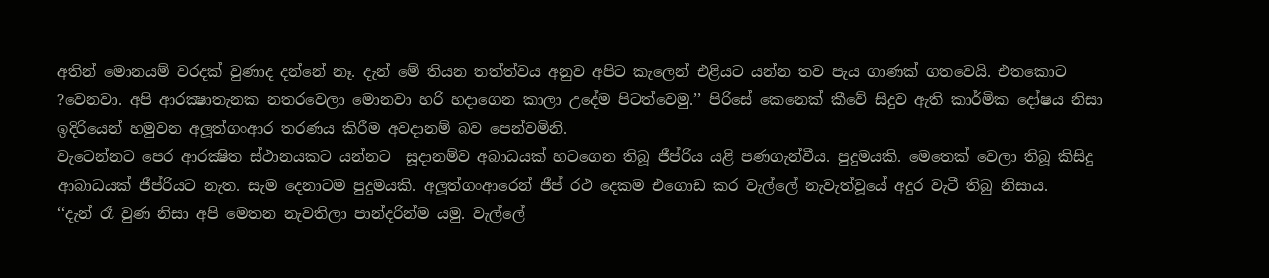අතින් මොනයම් වරදක් වුණාද දන්නේ නෑ. දැන් මේ තියන තත්ත්වය අනුව අපිට කැලෙන් එළියට යන්න තව පැය ගාණක් ගතවෙයි. එතකොට ?වෙනවා. අපි ආරක්‍ෂාතැනක නතරවෙලා මොනවා හරි හදාගෙන කාලා උදේම පිටත්වෙමු.’’ පිරිසේ කෙනෙක් කීවේ සිදුව ඇති කාර්මික දෝෂය නිසා ඉදිරියෙන් හමුවන අලූත්ගංආර තරණය කිරීම අවදානම් බව පෙන්වමිනි.
වැටෙන්නට පෙර ආරක්‍ෂිත ස්ථානයකට යන්නට  සූදානම්ව අබාධයක් හටගෙන තිබූ ජීප්රිය යළි පණගැන්වීය. පුදුමයකි. මෙතෙක් වෙලා තිබූ කිසිදු ආබාධයක් ජීප්රියට නැත. සැම දෙනාටම පුදුමයකි. අලූත්ගංආරෙන් ජීප් රථ දෙකම එගොඩ කර වැල්ලේ නැවැත්වූයේ අදුර වැටී තිබු නිසාය.
‘‘දැන් රෑ වුණ නිසා අපි මෙතන නැවතිලා පාන්දරින්ම යමු. වැල්ලේ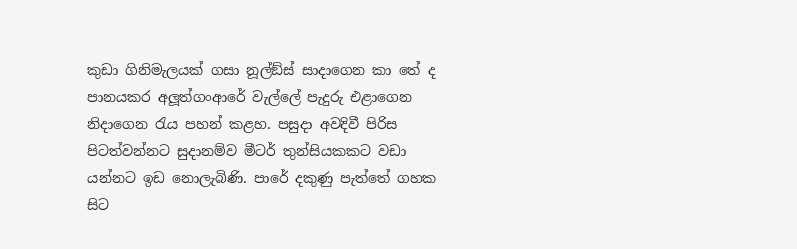කුඩා ගිනිමැලයක් ගසා නූල්ඞ්ස් සාදාගෙන කා තේ ද පානයකර අලූත්ගංආරේ වැල්ලේ පැදුරු එළාගෙන නිදාගෙන රැය පහන් කළහ. පසුදා අවදිවී පිරිස පිටත්වන්නට සුදානම්ව මීටර් තුන්සියකකට වඩා යන්නට ඉඩ නොලැබිණි. පාරේ දකුණු පැත්තේ ගහක සිට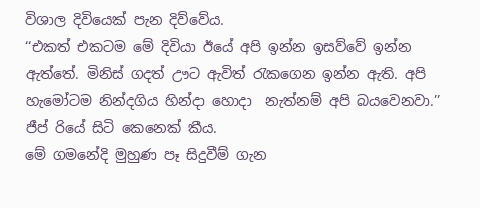විශාල දිවියෙක් පැන දිව්වේය.
‘‘එකත් එකටම මේ දිවියා ඊයේ අපි ඉන්න ඉසව්වේ ඉන්න ඇත්තේ. මිනිස් ගදත් ඌට ඇවිත් රැකගෙන ඉන්න ඇති. අපි හැමෝටම නින්දගිය හින්දා හොදා  නැත්නම් අපි බයවෙනවා.’’ ජීප් රියේ සිටි කෙනෙක් කීය.
මේ ගමනේදි මුහුණ පෑ සිදුවීම් ගැන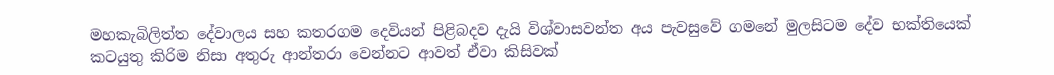මහකැබිලිත්ත දේවාලය සහ කතරගම දෙවියන් පිළිබදව දැයි විශ්වාසවන්ත අය පැවසුවේ ගමනේ මුලසිටම දේව භක්තියෙක් කටයුතු කිරිම නිසා අතුරු ආන්තරා වෙන්නට ආවත් ඒවා කිසිවක්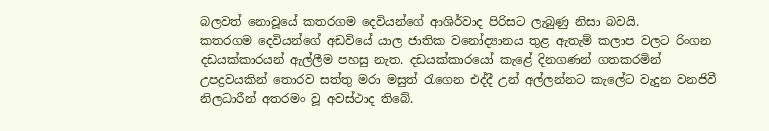බලවත් නොවූයේ කතරගම දෙවියන්ගේ ආශිර්වාද පිරිසට ලැබුණු නිසා බවයි.
කතරගම දෙවියන්ගේ අඩවියේ යාල ජාතික වනෝද්‍යානය තුළ ඇතැම් කලාප වලට රිංගන දඩයක්කාරයන් ඇල්ලීම පහසු නැත. දඩයක්කාරයෝ කැළේ දිනගණන් ගතකරමින් උපද්‍රවයකින් තොරව සත්තු මරා මසුත් රැගෙන එද්දී උන් අල්ලන්නට කැලේට වැදුන වනජිවී නිලධාරීන් අතරමං වූ අවස්ථාද තිබේ.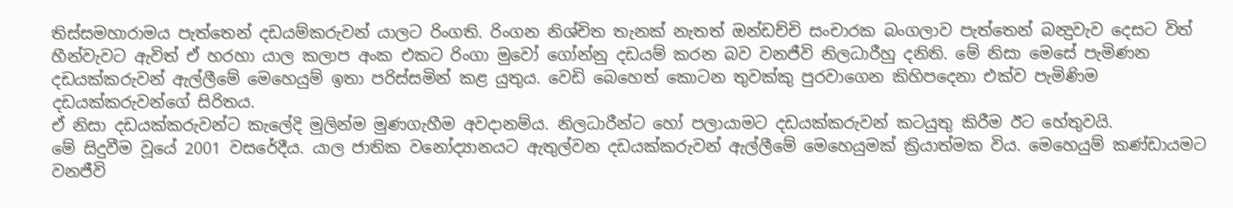තිස්සමහාරාමය පැත්තෙන් දඩයම්කරුවන් යාලට රිංගති. රිංගන නිශ්චිත තැනක් නැතත් ඔන්ඩච්චි සංචාරක බංගලාව පැත්තෙන් බන්‍දුවැව දෙසට විත් හීන්වැවට ඇවිත් ඒ හරහා යාල කලාප අංක එකට රිංගා මුවෝ ගෝන්නු දඩයම් කරන බව වනජීවි නිලධාරීහු දනිති. මේ නිසා මෙසේ පැමිණන දඩයක්කරුවන් ඇල්ලීමේ මෙහෙයුම් ඉතා පරිස්සමින් කළ යුතුය. වෙඩි බෙහෙත් කොටන තුවක්කු පුරවාගෙන කිහිපදෙනා එක්ව පැමිණිම දඩයක්කරුවන්ගේ සිරිතය.
ඒ නිසා දඩයක්කරුවන්ට කැලේදි මුලින්ම මුණගැහීම අවදානම්ය. නිලධාරීන්ට හෝ පලායාමට දඩයක්කරුවන් කටයුතු කිරීම ඊට හේතුවයි.
මේ සිදුවීම වූයේ 2001 වසරේදීය. යාල ජාතික වනෝද්‍යානයට ඇතුල්වන දඩයක්කරුවන් ඇල්ලීමේ මෙහෙයුමක් ක්‍රියාත්මක විය. මෙහෙයුම් කණ්ඩායමට වනජීවි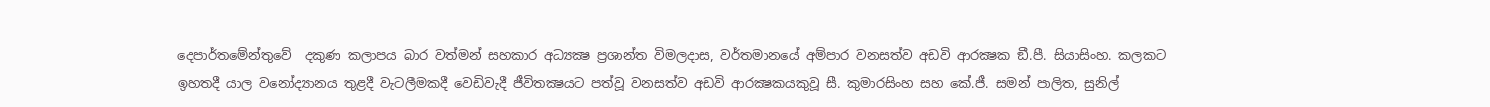දෙපාර්තමේන්තුවේ  දකුණ කලාපය බාර වත්මන් සහකාර අධ්‍යක්‍ෂ ප්‍රශාන්ත විමලදාස, වර්තමානයේ අම්පාර වනසත්ව අඩවි ආරක්‍ෂක ඞී.පී. සියාසිංහ. කලකට ඉහතදී යාල වනෝද්‍යානය තුළදී වැටලීමකදී වෙඩිවැදී ජීවිතක්‍ෂයට පත්වූ වනසත්ව අඩවි ආරක්‍ෂකයකුවූ සී. කුමාරසිංහ සහ කේ.ජී. සමන් පාලිත, සුනිල්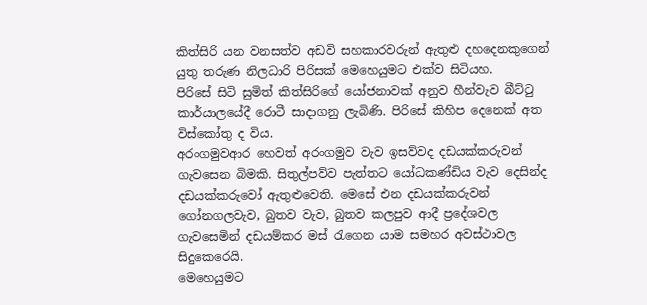කිත්සිරි යන වනසත්ව අඩවි සහකාරවරුන් ඇතුළු දහදෙනකුගෙන් යුතු තරුණ නිලධාරි පිරිසක් මෙහෙයුමට එක්ව සිටියහ.
පිරිසේ සිටි සුමිත් කිත්සිරිගේ යෝජනාවක් අනුව හීන්වැව බීට්ටු කාර්යාලයේදී රොටී සාදාගනු ලැබිණි. පිරිසේ කිහිප දෙනෙක් අත විස්කෝතු ද විය.
අරංගමුවආර හෙවත් අරංගමුව වැව ඉසව්වද දඩයක්කරුවන් ගැවසෙන බිමකි. සිතුල්පව්ව පැත්තට යෝධකණ්ඩිය වැව දෙසින්ද දඩයක්කරුවෝ ඇතුළුවෙති. මෙසේ එන දඩයක්කරුවන් ගෝනගලවැව, බුතව වැව, බුතව කලපුව ආදී ප්‍රදේශවල ගැවසෙමින් දඩයම්කර මස් රැගෙන යාම සමහර අවස්ථාවල සිදුකෙරෙයි.
මෙහෙයුමට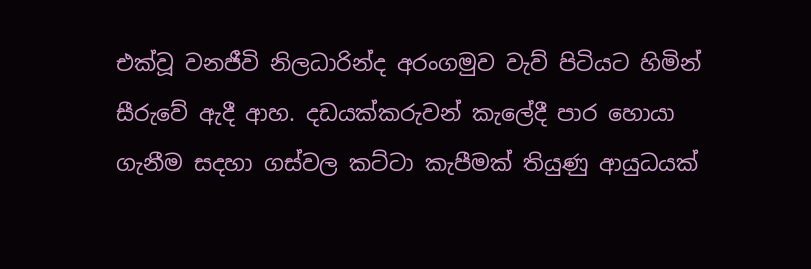එක්වූ වනජීවි නිලධාරින්ද අරංගමුව වැව් පිටියට හිමින් සීරුවේ ඇදී ආහ. දඩයක්කරුවන් කැලේදී පාර හොයා ගැනීම සදහා ගස්වල කට්ටා කැපීමක් තියුණු ආයුධයක්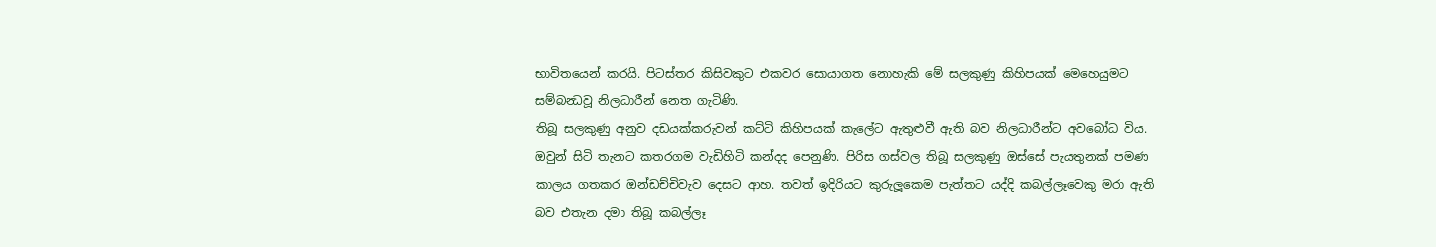භාවිතයෙන් කරයි. පිටස්තර කිසිවකුට එකවර සොයාගත නොහැකි මේ සලකුණු කිහිපයක් මෙහෙයුමට සම්බන්‍ධවූ නිලධාරීන් නෙත ගැටිණි.
තිබූ සලකුණු අනුව දඩයක්කරුවන් කට්ටි කිහිපයක් කැලේට ඇතුළුවී ඇති බව නිලධාරීන්ට අවබෝධ විය. ඔවුන් සිටි තැනට කතරගම වැඩිහිටි කන්දද පෙනුණි. පිරිස ගස්වල තිබූ සලකුණු ඔස්සේ පැයතුනක් පමණ කාලය ගතකර ඔන්ඩච්චිවැව දෙසට ආහ. තවත් ඉදිරියට කුරුලූකෙම පැත්තට යද්දි කබල්ලෑවෙකු මරා ඇති බව එතැන දමා තිබූ කබල්ලෑ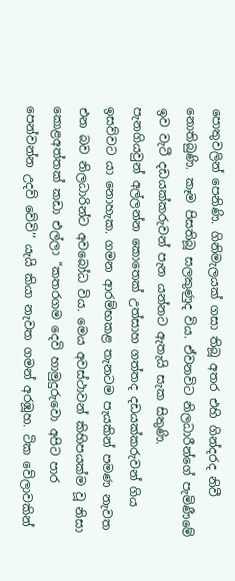පොතුවලින් පෙනිණි. ගිනිමැලයක් ගසා තිබූ අතර එහි ගින්දරද නිවී නොතිබුණි. කෑම පිසතිබූ සලකුණුද විය. ඒවනවිට නිලධාරීන්ගේ පැමිණීමේ ඉව වැටී දඩයක්කරුවන් පැන යන්නට ඇතැයි සැක සිතුණි.
පැනගියවුන් අල්ලන්න කොතෙක් උත්සාහ ගත්තද දඩයක්කරුවන් ගිය ඉසව්වට යා නොහැක. ගමන ආරම්භකළ තැනටම පැයකින් පමණ නැවත එන බව නිලධාරින්ට අවබෝධ විය. මෙය අවස්ථාවන් කිහිපයක්ම වූ නිසා කොළඅත්තක් කඩා එල්ලා ‘‘කතරගම දෙවි හාමුදුරුවො අපිට පාර පෙන්වන්න උදව් වේවි’’ යැයි කියා නැවත ගමන් අරඹූහ. ටික වේලාවකින්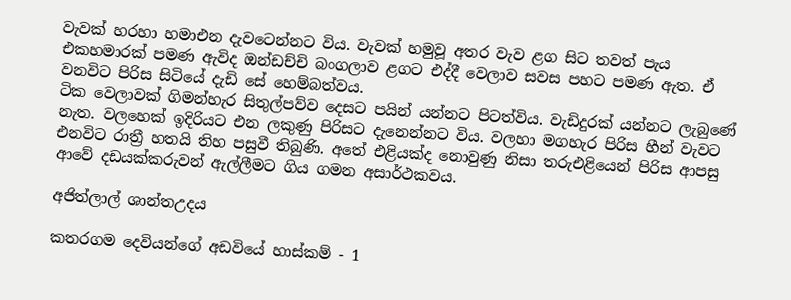වැවක් හරහා හමාඑන දැවටෙන්නට විය. වැවක් හමුවූ අතර වැව ළග සිට තවත් පැය එකහමාරක් පමණ ඇවිද ඔන්ඩච්චි බංගලාව ළගට එද්දී වෙලාව සවස පහට පමණ ඇත. ඒ වනවිට පිරිස සිටියේ දැඩි සේ හෙම්බත්වය.
ටික වෙලාවක් ගිමන්හැර සිතුල්පව්ව දෙසට පයින් යන්නට පිටත්විය. වැඩිදුරක් යන්නට ලැබුණේ නැත. වලහෙක් ඉදිරියට එන ලකුණු පිරිසට දැනෙන්නට විය. වලහා මගහැර පිරිස හීන් වැවට එනවිට රාත්‍රී හතයි තිහ පසුවී තිබුණි. අතේ එළියක්ද නොවුණු නිසා තරුඑළියෙන් පිරිස ආපසු ආවේ දඩයක්කරුවන් ඇල්ලීමට ගිය ගමන අසාර්ථකවය.

අජිත්ලාල් ශාන්තඋදය

කතරගම දෙවියන්ගේ අඩවියේ හාස්කම් - 1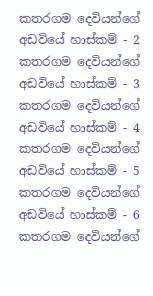කතරගම දෙවියන්ගේ අඩවියේ හාස්කම් - 2
කතරගම දෙවියන්ගේ අඩවියේ හාස්කම් - 3
කතරගම දෙවියන්ගේ අඩවියේ හාස්කම් - 4
කතරගම දෙවියන්ගේ අඩවියේ හාස්කම් - 5
කතරගම දෙවියන්ගේ අඩවියේ හාස්කම් - 6
කතරගම දෙවියන්ගේ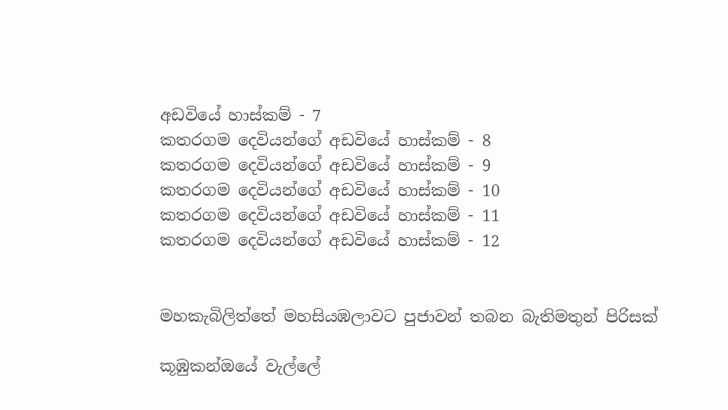අඩවියේ හාස්කම් - 7
කතරගම දෙවියන්ගේ අඩවියේ හාස්කම් - 8
කතරගම දෙවියන්ගේ අඩවියේ හාස්කම් - 9
කතරගම දෙවියන්ගේ අඩවියේ හාස්කම් - 10
කතරගම දෙවියන්ගේ අඩවියේ හාස්කම් - 11
කතරගම දෙවියන්ගේ අඩවියේ හාස්කම් - 12


මහකැබිලිත්තේ මහසියඹලාවට පුජාවන් තබන බැතිමතුන් පිරිසක්

කූඹුකන්ඔයේ වැල්ලේ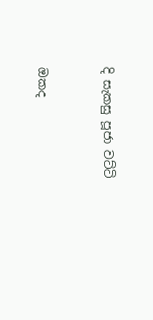දි සැකසු පූජා වට්ටි


ඔකද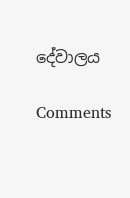දේවාලය

Comments